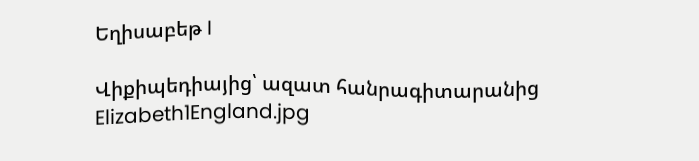Եղիսաբեթ I

Վիքիպեդիայից՝ ազատ հանրագիտարանից
Elizabeth1England.jpg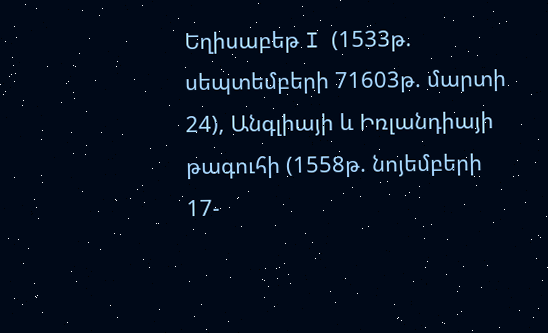Եղիսաբեթ I (1533թ. սեպտեմբերի 71603թ. մարտի 24), Անգլիայի և Իռլանդիայի թագուհի (1558թ. նոյեմբերի 17-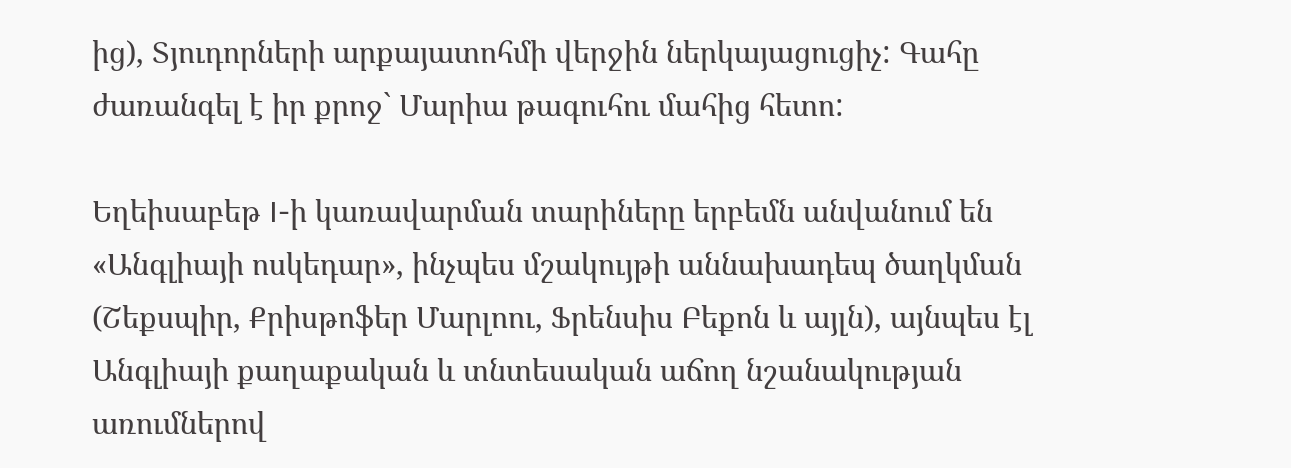ից), Տյուդորների արքայատոհմի վերջին ներկայացուցիչ: Գահը ժառանգել է իր քրոջ` Մարիա թագուհու մահից հետո:

Եղեիսաբեթ I-ի կառավարման տարիները երբեմն անվանում են «Անգլիայի ոսկեդար», ինչպես մշակույթի աննախադեպ ծաղկման (Շեքսպիր, Քրիսթոֆեր Մարլոու, Ֆրենսիս Բեքոն և այլն), այնպես էլ Անգլիայի քաղաքական և տնտեսական աճող նշանակության առումներով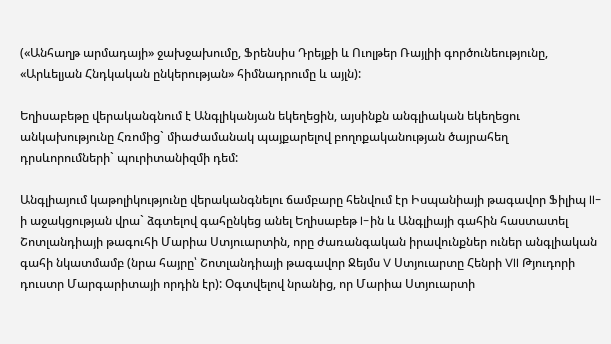(«Անհաղթ արմադայի» ջախջախումը, Ֆրենսիս Դրեյքի և Ուոլթեր Ռայլիի գործունեությունը, «Արևելյան Հնդկական ընկերության» հիմնադրումը և այլն):

Եղիսաբեթը վերականգնում է Անգլիկանյան եկեղեցին, այսինքն անգլիական եկեղեցու անկախությունը Հռոմից` միաժամանակ պայքարելով բողոքականության ծայրահեղ դրսևորումների` պուրիտանիզմի դեմ:

Անգլիայում կաթոլիկությունը վերականգնելու ճամբարը հենվում էր Իսպանիայի թագավոր Ֆիլիպ II-ի աջակցության վրա` ձգտելով գահընկեց անել Եղիսաբեթ I-ին և Անգլիայի գահին հաստատել Շոտլանդիայի թագուհի Մարիա Ստյուարտին, որը ժառանգական իրավունքներ ուներ անգլիական գահի նկատմամբ (նրա հայրը՝ Շոտլանդիայի թագավոր Ջեյմս V Ստյուարտը Հենրի VII Թյուդորի դուստր Մարգարիտայի որդին էր): Օգտվելով նրանից, որ Մարիա Ստյուարտի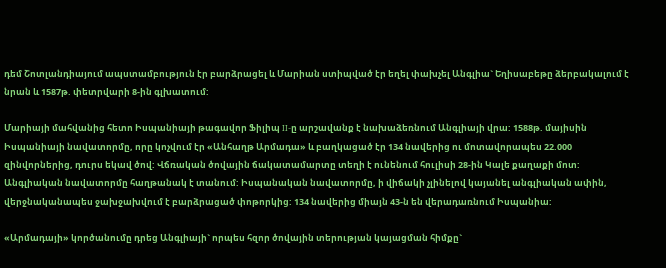դեմ Շոտլանդիայում ապստամբություն էր բարձրացել և Մարիան ստիպված էր եղել փախչել Անգլիա` Եղիսաբեթը ձերբակալում է նրան և 1587թ. փետրվարի 8-ին գլխատում:

Մարիայի մահվանից հետո Իսպանիայի թագավոր Ֆիլիպ II-ը արշավանք է նախաձեռնում Անգլիայի վրա: 1588թ. մայիսին Իսպանիայի նավատորմը, որը կոչվում էր «Անհաղթ Արմադա» և բաղկացած էր 134 նավերից ու մոտավորապես 22.000 զինվորներից, դուրս եկավ ծով: Վճռական ծովային ճակատամարտը տեղի է ունենում հուլիսի 28-ին Կալե քաղաքի մոտ: Անգլիական նավատորմը հաղթանակ է տանում: Իսպանական նավատորմը, ի վիճակի չլինելով կայանել անգլիական ափին, վերջնականապես ջախջախվում է բարձրացած փոթորկից: 134 նավերից միայն 43-ն են վերադառնում Իսպանիա:

«Արմադայի» կործանումը դրեց Անգլիայի` որպես հզոր ծովային տերության կայացման հիմքը`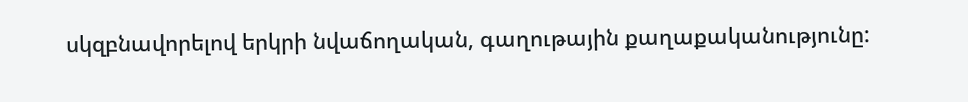սկզբնավորելով երկրի նվաճողական, գաղութային քաղաքականությունը: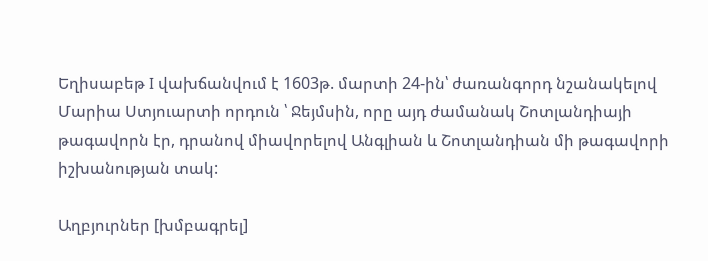Եղիսաբեթ I վախճանվում է 1603թ. մարտի 24-ին՝ ժառանգորդ նշանակելով Մարիա Ստյուարտի որդուն ՝ Ջեյմսին, որը այդ ժամանակ Շոտլանդիայի թագավորն էր, դրանով միավորելով Անգլիան և Շոտլանդիան մի թագավորի իշխանության տակ:

Աղբյուրներ [խմբագրել]